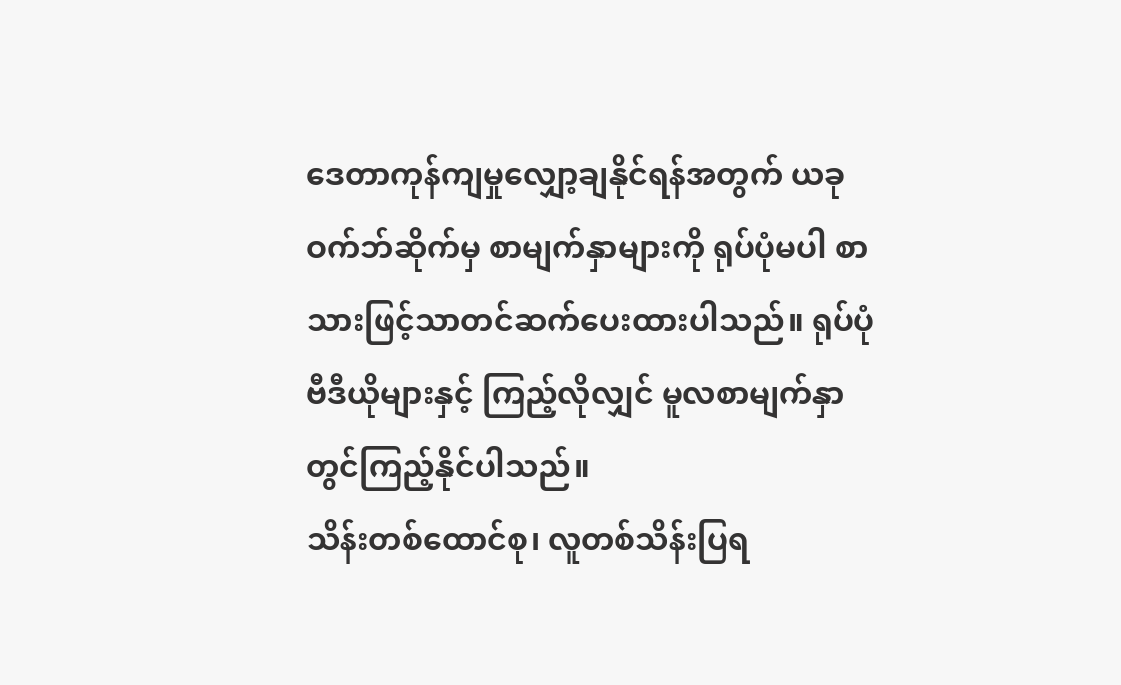ဒေတာကုန်ကျမှုလျှော့ချနိုင်ရန်အတွက် ယခုဝက်ဘ်ဆိုက်မှ စာမျက်နှာများကို ရုပ်ပုံမပါ စာသားဖြင့်သာတင်ဆက်ပေးထားပါသည်။ ရုပ်ပုံ ဗီဒီယိုများနှင့် ကြည့်လိုလျှင် မူလစာမျက်နှာတွင်ကြည့်နိုင်ပါသည်။
သိန်းတစ်ထောင်စု၊ လူတစ်သိန်းပြရ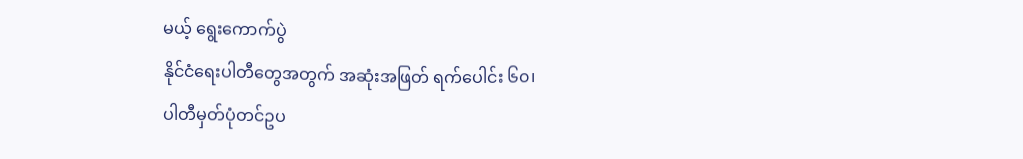မယ့် ရွေးကောက်ပွဲ
နိုင်ငံရေးပါတီတွေအတွက် အဆုံးအဖြတ် ရက်ပေါင်း ၆၀၊
ပါတီမှတ်ပုံတင်ဥပ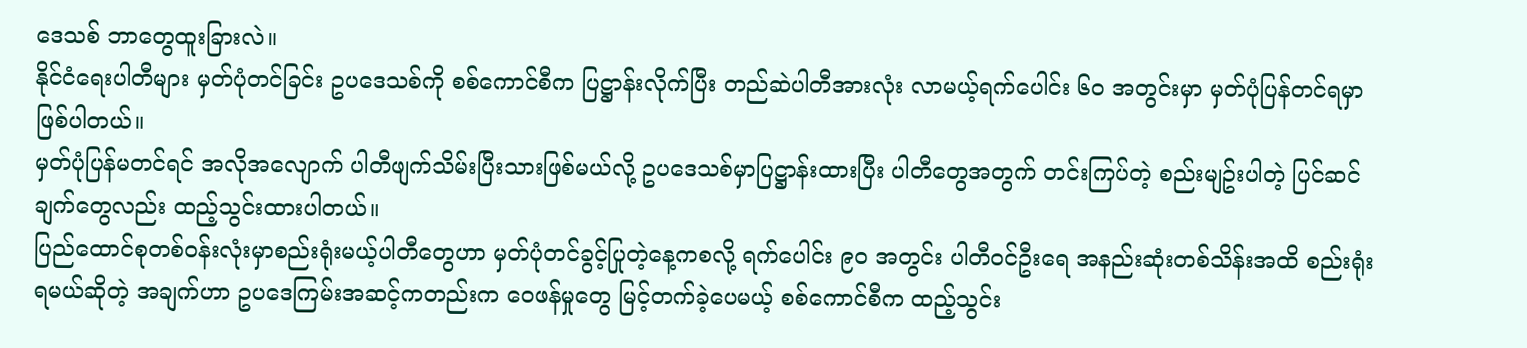ဒေသစ် ဘာတွေထူးခြားလဲ။
နိုင်ငံရေးပါတီများ မှတ်ပုံတင်ခြင်း ဥပဒေသစ်ကို စစ်ကောင်စီက ပြဋ္ဌာန်းလိုက်ပြီး တည်ဆဲပါတီအားလုံး လာမယ့်ရက်ပေါင်း ၆၀ အတွင်းမှာ မှတ်ပုံပြန်တင်ရမှာ ဖြစ်ပါတယ်။
မှတ်ပုံပြန်မတင်ရင် အလိုအလျောက် ပါတီဖျက်သိမ်းပြီးသားဖြစ်မယ်လို့ ဥပဒေသစ်မှာပြဋ္ဌာန်းထားပြီး ပါတီတွေအတွက် တင်းကြပ်တဲ့ စည်းမျဥ်းပါတဲ့ ပြင်ဆင်ချက်တွေလည်း ထည့်သွင်းထားပါတယ်။
ပြည်ထောင်စုတစ်ဝန်းလုံးမှာစည်းရုံးမယ့်ပါတီတွေဟာ မှတ်ပုံတင်ခွင့်ပြုတဲ့နေ့ကစလို့ ရက်ပေါင်း ၉၀ အတွင်း ပါတီဝင်ဦးရေ အနည်းဆုံးတစ်သိန်းအထိ စည်းရုံးရမယ်ဆိုတဲ့ အချက်ဟာ ဥပဒေကြမ်းအဆင့်ကတည်းက ဝေဖန်မှုတွေ မြင့်တက်ခဲ့ပေမယ့် စစ်ကောင်စီက ထည့်သွင်း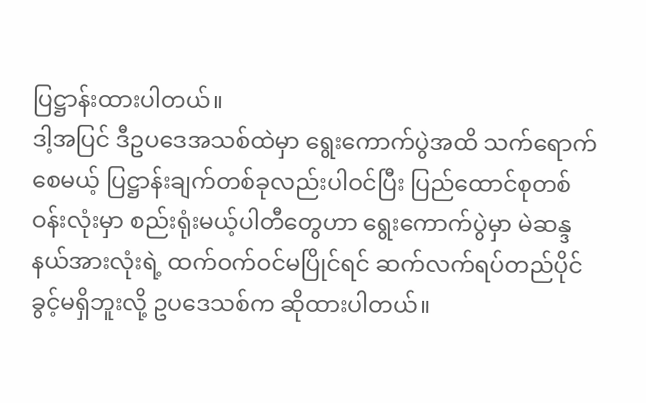ပြဋ္ဌာန်းထားပါတယ်။
ဒါ့အပြင် ဒီဥပဒေအသစ်ထဲမှာ ရွေးကောက်ပွဲအထိ သက်ရောက်စေမယ့် ပြဋ္ဌာန်းချက်တစ်ခုလည်းပါဝင်ပြီး ပြည်ထောင်စုတစ်ဝန်းလုံးမှာ စည်းရုံးမယ့်ပါတီတွေဟာ ရွေးကောက်ပွဲမှာ မဲဆန္ဒနယ်အားလုံးရဲ့ ထက်ဝက်ဝင်မပြိုင်ရင် ဆက်လက်ရပ်တည်ပိုင်ခွင့်မရှိဘူးလို့ ဥပဒေသစ်က ဆိုထားပါတယ်။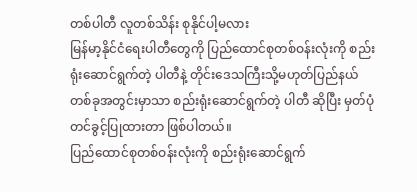တစ်ပါတီ လူတစ်သိန်း စုနိုင်ပါ့မလား
မြန်မာ့နိုင်ငံရေးပါတီတွေကို ပြည်ထောင်စုတစ်ဝန်းလုံးကို စည်းရုံးဆောင်ရွက်တဲ့ ပါတီနဲ့ တိုင်းဒေသကြီးသို့မဟုတ်ပြည်နယ်တစ်ခုအတွင်းမှာသာ စည်းရုံးဆောင်ရွက်တဲ့ ပါတီ ဆိုပြီး မှတ်ပုံတင်ခွင့်ပြုထားတာ ဖြစ်ပါတယ်။
ပြည်ထောင်စုတစ်ဝန်းလုံးကို စည်းရုံးဆောင်ရွက်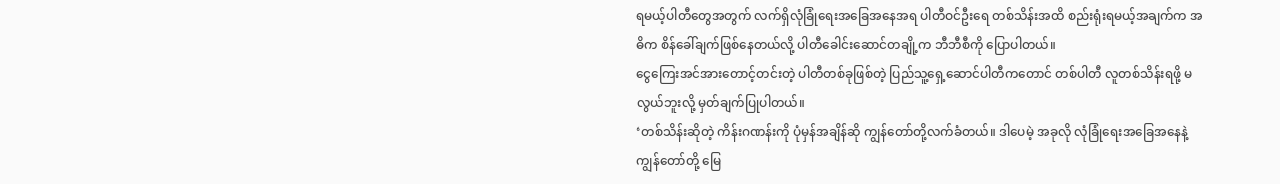ရမယ့်ပါတီတွေအတွက် လက်ရှိလုံခြုံရေးအခြေအနေအရ ပါတီဝင်ဦးရေ တစ်သိန်းအထိ စည်းရုံးရမယ့်အချက်က အဓိက စိန်ခေါ်ချက်ဖြစ်နေတယ်လို့ ပါတီခေါင်းဆောင်တချို့က ဘီဘီစီကို ပြောပါတယ်။
ငွေကြေးအင်အားတောင့်တင်းတဲ့ ပါတီတစ်ခုဖြစ်တဲ့ ပြည်သူ့ရှေ့ဆောင်ပါတီကတောင် တစ်ပါတီ လူတစ်သိန်းရဖို့ မလွယ်ဘူးလို့ မှတ်ချက်ပြုပါတယ်။
‘တစ်သိန်းဆိုတဲ့ ကိန်းဂဏန်းကို ပုံမှန်အချိန်ဆို ကျွန်တော်တို့လက်ခံတယ်။ ဒါပေမဲ့ အခုလို လုံခြုံရေးအခြေအနေနဲ့ ကျွန်တော်တို့ မြေ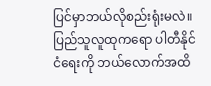ပြင်မှာဘယ်လိုစည်းရုံးမလဲ။ ပြည်သူလူထုကရော ပါတီနိုင်ငံရေးကို ဘယ်လောက်အထိ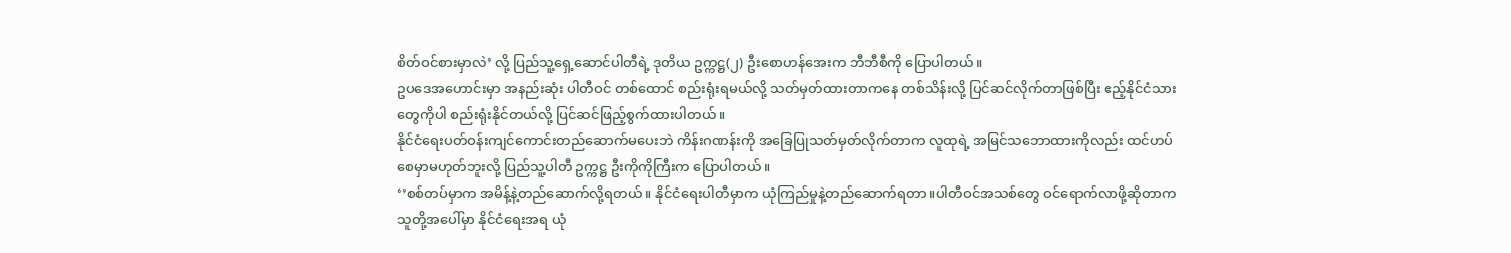စိတ်ဝင်စားမှာလဲ’ လို့ ပြည်သူ့ရှေ့ဆောင်ပါတီရဲ့ ဒုတိယ ဥက္ကဋ္ဌ(၂) ဦးစောဟန်အေးက ဘီဘီစီကို ပြောပါတယ်။
ဥပဒေအဟောင်းမှာ အနည်းဆုံး ပါတီဝင် တစ်ထောင် စည်းရုံးရမယ်လို့ သတ်မှတ်ထားတာကနေ တစ်သိန်းလို့ ပြင်ဆင်လိုက်တာဖြစ်ပြီး ဧည့်နိုင်ငံသားတွေကိုပါ စည်းရုံးနိုင်တယ်လို့ ပြင်ဆင်ဖြည့်စွက်ထားပါတယ်။
နိုင်ငံရေးပတ်ဝန်းကျင်ကောင်းတည်ဆောက်မပေးဘဲ ကိန်းဂဏန်းကို အခြေပြုသတ်မှတ်လိုက်တာက လူထုရဲ့ အမြင်သဘောထားကိုလည်း ထင်ဟပ်စေမှာမဟုတ်ဘူးလို့ ပြည်သူ့ပါတီ ဥက္ကဋ္ဌ ဦးကိုကိုကြီးက ပြောပါတယ်။
‘’စစ်တပ်မှာက အမိန့်နဲ့တည်ဆောက်လို့ရတယ်။ နိုင်ငံရေးပါတီမှာက ယုံကြည်မှုနဲ့တည်ဆောက်ရတာ။ပါတီဝင်အသစ်တွေ ဝင်ရောက်လာဖို့ဆိုတာက သူတို့အပေါ်မှာ နိုင်ငံရေးအရ ယုံ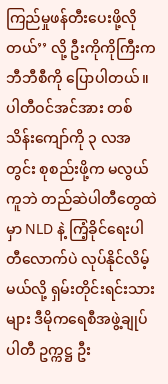ကြည်မှုဖန်တီးပေးဖို့လိုတယ်’’ လို့ ဦးကိုကိုကြီးက ဘီဘီစီကို ပြောပါတယ်။
ပါတီဝင်အင်အား တစ်သိန်းကျော်ကို ၃ လအတွင်း စုစည်းဖို့က မလွယ်ကူဘဲ တည်ဆဲပါတီတွေထဲမှာ NLD နဲ့ ကြံ့ခိုင်ရေးပါတီလောက်ပဲ လုပ်နိုင်လိမ့်မယ်လို့ ရှမ်းတိုင်းရင်းသားများ ဒီမိုကရေစီအဖွဲ့ချုပ်ပါတီ ဥက္ကဋ္ဌ ဦး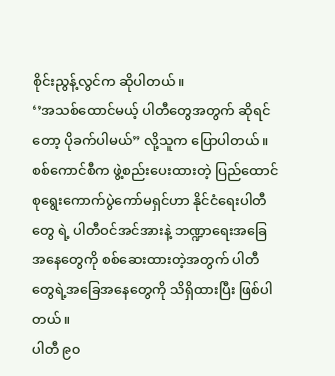စိုင်းညွန့်လွင်က ဆိုပါတယ်။
‘’အသစ်ထောင်မယ့် ပါတီတွေအတွက် ဆိုရင်တော့ ပိုခက်ပါမယ်” လို့သူက ပြောပါတယ်။
စစ်ကောင်စီက ဖွဲ့စည်းပေးထားတဲ့ ပြည်ထောင်စုရွေးကောက်ပွဲကော်မရှင်ဟာ နိုင်ငံရေးပါတီတွေ ရဲ့ ပါတီဝင်အင်အားနဲ့ ဘဏ္ဍာရေးအခြေအနေတွေကို စစ်ဆေးထားတဲ့အတွက် ပါတီတွေရဲ့အခြေအနေတွေကို သိရှိထားပြီး ဖြစ်ပါတယ်။
ပါတီ ၉၀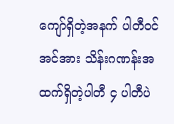ကျော်ရှိတဲ့အနက် ပါတီဝင်အင်အား သိန်းဂဏန်းအထက်ရှိတဲ့ပါတီ ၄ ပါတီပဲ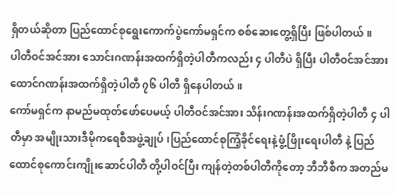ရှိတယ်ဆိုတာ ပြည်ထောင်စုရွေးကောက်ပွဲကော်မရှင်က စစ်ဆေးတွေ့ရှိပြီး ဖြစ်ပါတယ်။
ပါတီဝင်အင်အား သောင်းဂဏန်းအထက်ရှိတဲ့ပါတီကလည်း ၄ ပါတီပဲ ရှိပြီး ပါတီဝင်အင်အား ထောင်ဂဏန်းအထက်ရှိတဲ့ပါတီ ၇၆ ပါတီ ရှိနေပါတယ်။
ကော်မရှင်က နာမည်မထုတ်ဖော်ပေမယ့် ပါတီဝင်အင်အား သိန်းဂဏန်းအထက်ရှိတဲ့ပါတီ ၄ ပါတီမှာ အမျိုးသားဒီမိုကရေစီအဖွဲ့ချုပ်၊ပြည်ထောင်စုကြံ့ခိုင်ရေးနဲ့ဖွံ့ဖြိုးရေးပါတီ နဲ့ ပြည်ထောင်စုကောင်းကျိုးဆောင်ပါတီ တို့ပါဝင်ပြီး ကျန်တဲ့တစ်ပါတီကိုတော့ ဘီဘီစီက အတည်မ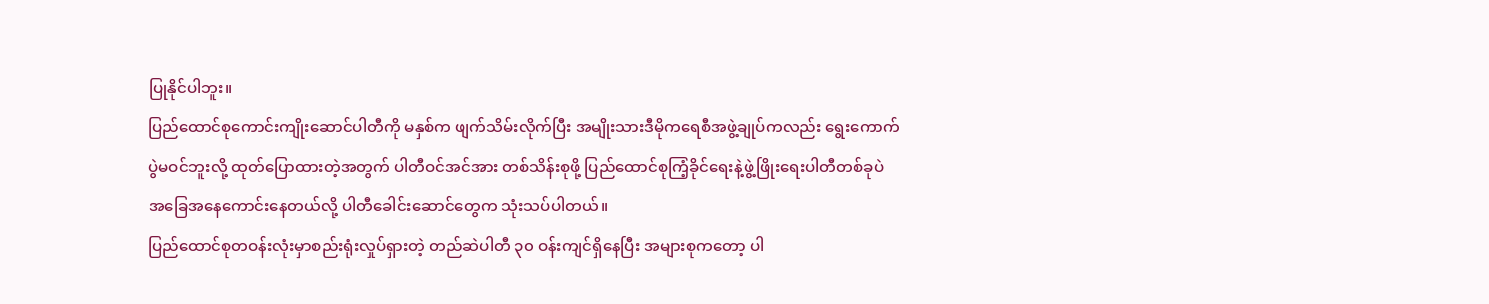ပြုနိုင်ပါဘူး။
ပြည်ထောင်စုကောင်းကျိုးဆောင်ပါတီကို မနှစ်က ဖျက်သိမ်းလိုက်ပြီး အမျိုးသားဒီမိုကရေစီအဖွဲ့ချုပ်ကလည်း ရွေးကောက်ပွဲမဝင်ဘူးလို့ ထုတ်ပြောထားတဲ့အတွက် ပါတီဝင်အင်အား တစ်သိန်းစုဖို့ ပြည်ထောင်စုကြံ့ခိုင်ရေးနဲ့ဖွဲ့ဖြိုးရေးပါတီတစ်ခုပဲ အခြေအနေကောင်းနေတယ်လို့ ပါတီခေါင်းဆောင်တွေက သုံးသပ်ပါတယ်။
ပြည်ထောင်စုတဝန်းလုံးမှာစည်းရုံးလှုပ်ရှားတဲ့ တည်ဆဲပါတီ ၃၀ ဝန်းကျင်ရှိနေပြီး အများစုကတော့ ပါ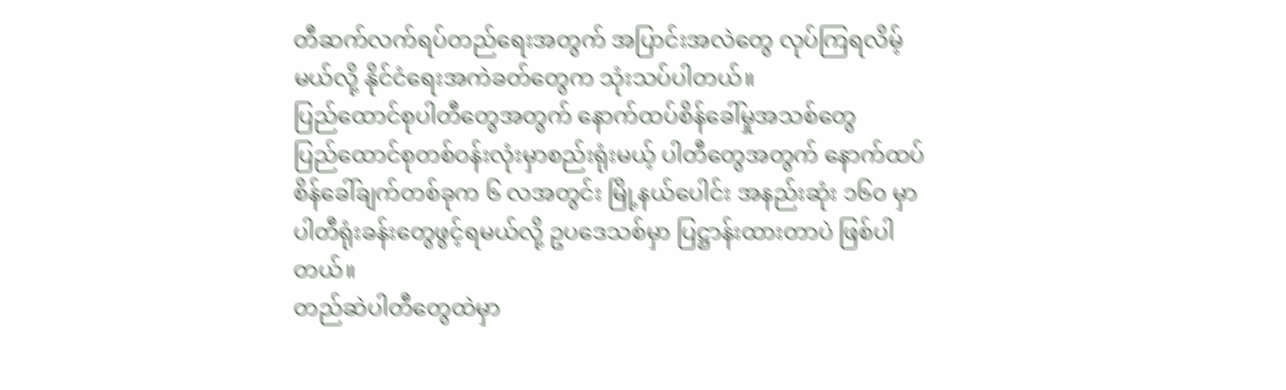တီဆက်လက်ရပ်တည်ရေးအတွက် အပြာင်းအလဲတွေ လုပ်ကြရလိမ့်မယ်လို့ နိုင်ငံရေးအကဲခတ်တွေက သုံးသပ်ပါတယ်။
ပြည်ထောင်စုပါတီတွေအတွက် နောက်ထပ်စိန်ခေါ်မှုအသစ်တွေ
ပြည်ထောင်စုတစ်ဝန်းလုံးမှာစည်းရုံးမယ့် ပါတီတွေအတွက် နောက်ထပ် စိန်ခေါ်ချက်တစ်ခုက ၆ လအတွင်း မြို့နယ်ပေါင်း အနည်းဆုံး ၁၆၀ မှာ ပါတီရုံးခန်းတွေဖွင့်ရမယ်လို့ ဥပဒေသစ်မှာ ပြဋ္ဌာန်းထားတာပဲ ဖြစ်ပါတယ်။
တည်ဆဲပါတီတွေထဲမှာ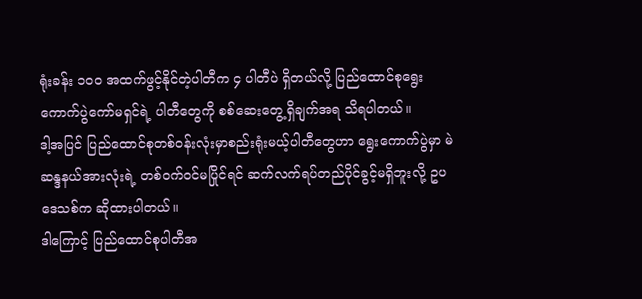ရုံးခန်း ၁၀၀ အထက်ဖွင့်နိုင်တဲ့ပါတီက ၄ ပါတီပဲ ရှိတယ်လို့ ပြည်ထောင်စုရွေးကောက်ပွဲကော်မရှင်ရဲ့ ပါတီတွေကို စစ်ဆေးတွေ့ရှိချက်အရ သိရပါတယ်။
ဒါ့အပြင် ပြည်ထောင်စုတစ်ဝန်းလုံးမှာစည်းရုံးမယ့်ပါတီတွေဟာ ရွေးကောက်ပွဲမှာ မဲဆန္ဒနယ်အားလုံးရဲ့ တစ်ဝက်ဝင်မပြိုင်ရင် ဆက်လက်ရပ်တည်ပိုင်ခွင့်မရှိဘူးလို့ ဥပဒေသစ်က ဆိုထားပါတယ်။
ဒါကြောင့် ပြည်ထောင်စုပါတီအ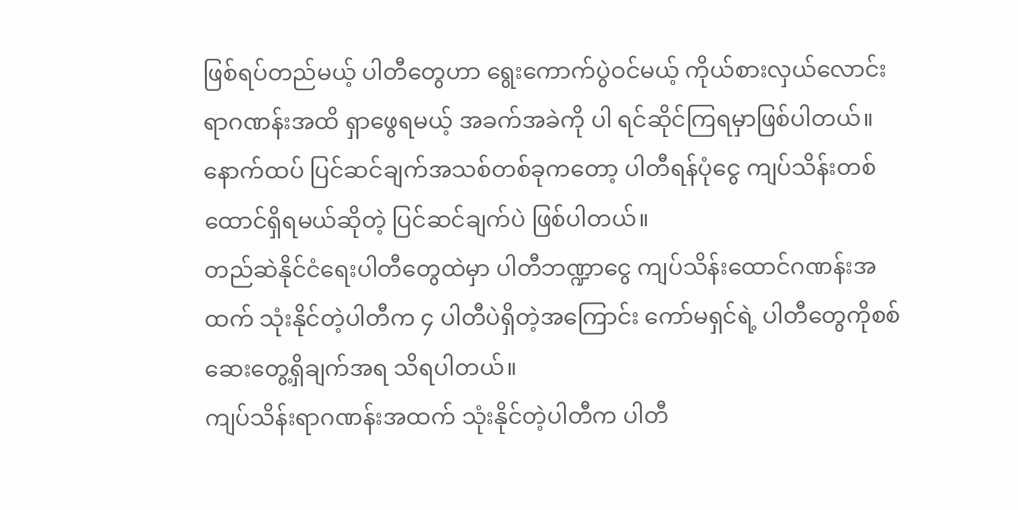ဖြစ်ရပ်တည်မယ့် ပါတီတွေဟာ ရွေးကောက်ပွဲဝင်မယ့် ကိုယ်စားလှယ်လောင်း ရာဂဏန်းအထိ ရှာဖွေရမယ့် အခက်အခဲကို ပါ ရင်ဆိုင်ကြရမှာဖြစ်ပါတယ်။
နောက်ထပ် ပြင်ဆင်ချက်အသစ်တစ်ခုကတော့ ပါတီရန်ပုံငွေ ကျပ်သိန်းတစ်ထောင်ရှိရမယ်ဆိုတဲ့ ပြင်ဆင်ချက်ပဲ ဖြစ်ပါတယ်။
တည်ဆဲနိုင်ငံရေးပါတီတွေထဲမှာ ပါတီဘဏ္ဍာငွေ ကျပ်သိန်းထောင်ဂဏန်းအထက် သုံးနိုင်တဲ့ပါတီက ၄ ပါတီပဲရှိတဲ့အကြောင်း ကော်မရှင်ရဲ့ ပါတီတွေကိုစစ်ဆေးတွေ့ရှိချက်အရ သိရပါတယ်။
ကျပ်သိန်းရာဂဏန်းအထက် သုံးနိုင်တဲ့ပါတီက ပါတီ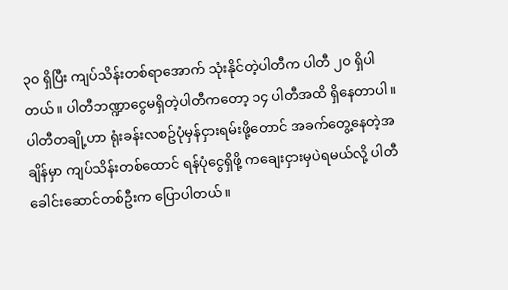၃၀ ရှိပြီး ကျပ်သိန်းတစ်ရာအောက် သုံးနိုင်တဲ့ပါတီက ပါတီ ၂၀ ရှိပါတယ်။ ပါတီဘဏ္ဍာငွေမရှိတဲ့ပါတီကတော့ ၁၄ ပါတီအထိ ရှိနေတာပါ။
ပါတီတချို့ဟာ ရုံးခန်းလစဥ်ပုံမှန်ငှားရမ်းဖို့တောင် အခက်တွေ့နေတဲ့အချိန်မှာ ကျပ်သိန်းတစ်ထောင် ရန်ပုံငွေရှိဖို့ ကချေးငှားမှပဲရမယ်လို့ ပါတီခေါင်းဆောင်တစ်ဦးက ပြောပါတယ်။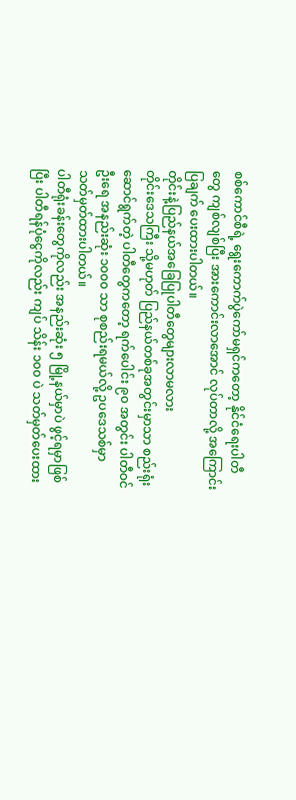စစ်ကောင်စီရဲ့ ရွေးကောက်ပွဲကော်မရှင်ကတော့ နိုင်ငံရေးပါတီတွေ ကျစ်လျစ်ပြီး အားကောင်းလာအောင် လုပ်တာလို့ အကြောင်းပြချက် ပေးထားပါတယ်။
တိုင်းနဲ့ပြည်နယ်အခြေပြုပါတီတွေများလာမလား
တိုင်းဒေသကြီး သို့မဟုတ် ပြည်နယ်တစ်ခုအတွင်းမှာသာ စည်းရုံးဆောင်ရွက်တဲ့ ပါတီတွေကတော့ ရက်ပေါင်း ၉၀ အတွင်း ပါတီဝင်ဦးရေ အနည်းဆုံး ၁၀၀၀ သာ စုစည်းရမယ်လို့ ဥပဒေသစ်မှာ သတ်မှတ်ထားပါတယ်။
ပါတီရုံးခန်းတွေကိုလည်း အနည်းဆုံး ၅ မြို့နယ်မှာပဲ ဖွင့်ရမှာဖြစ်ပြီး ပါတီရန်ပုံငွေကိုလည်း ကျပ် သိန်း ၁၀၀ ပဲ သတ်မှတ်ပေးထား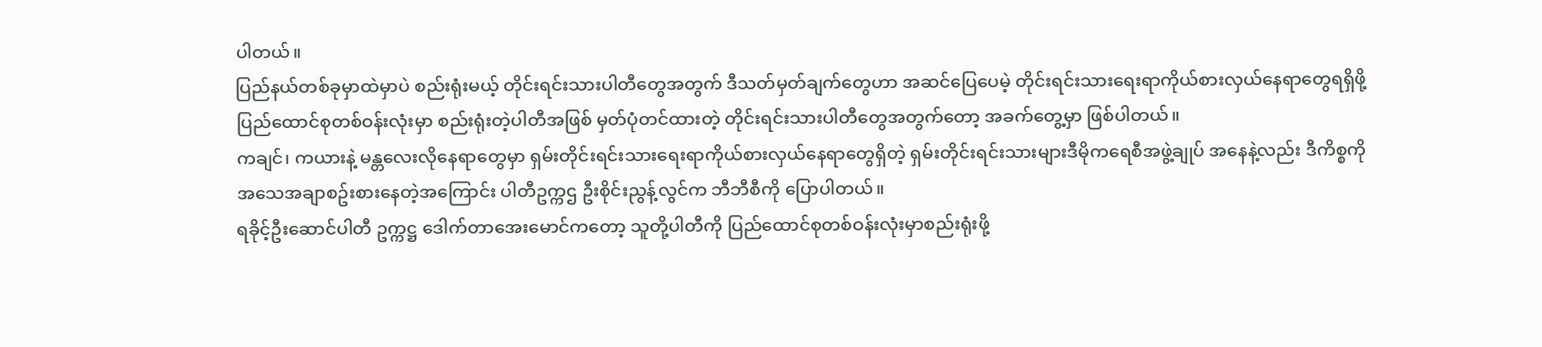ပါတယ်။
ပြည်နယ်တစ်ခုမှာထဲမှာပဲ စည်းရုံးမယ့် တိုင်းရင်းသားပါတီတွေအတွက် ဒီသတ်မှတ်ချက်တွေဟာ အဆင်ပြေပေမဲ့ တိုင်းရင်းသားရေးရာကိုယ်စားလှယ်နေရာတွေရရှိဖို့ ပြည်ထောင်စုတစ်ဝန်းလုံးမှာ စည်းရုံးတဲ့ပါတီအဖြစ် မှတ်ပုံတင်ထားတဲ့ တိုင်းရင်းသားပါတီတွေအတွက်တော့ အခက်တွေ့မှာ ဖြစ်ပါတယ်။
ကချင်၊ ကယားနဲ့ မန္တလေးလိုနေရာတွေမှာ ရှမ်းတိုင်းရင်းသားရေးရာကိုယ်စားလှယ်နေရာတွေရှိတဲ့ ရှမ်းတိုင်းရင်းသားများဒီမိုကရေစီအဖွဲ့ချုပ် အနေနဲ့လည်း ဒီကိစ္စကို အသေအချာစဥ်းစားနေတဲ့အကြောင်း ပါတီဥက္ကဌ ဦးစိုင်းညွန့်လွင်က ဘီဘီစီကို ပြောပါတယ်။
ရခိုင့်ဦးဆောင်ပါတီ ဥက္ကဋ္ဌ ဒေါက်တာအေးမောင်ကတော့ သူတို့ပါတီကို ပြည်ထောင်စုတစ်ဝန်းလုံးမှာစည်းရုံးဖို့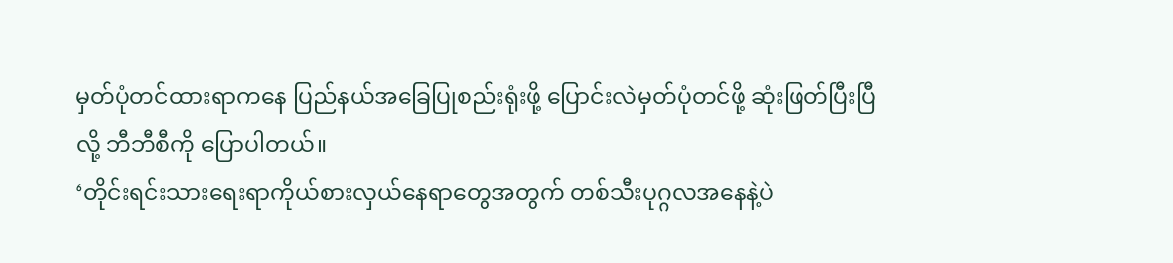မှတ်ပုံတင်ထားရာကနေ ပြည်နယ်အခြေပြုစည်းရုံးဖို့ ပြောင်းလဲမှတ်ပုံတင်ဖို့ ဆုံးဖြတ်ပြီးပြီလို့ ဘီဘီစီကို ပြောပါတယ်။
‘တိုင်းရင်းသားရေးရာကိုယ်စားလှယ်နေရာတွေအတွက် တစ်သီးပုဂ္ဂလအနေနဲ့ပဲ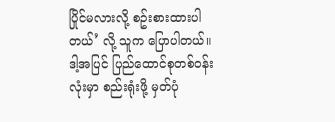ပြိုင်မလားလို့ စဥ်းစားထားပါတယ်’ လို့ သူက ပြောပါတယ်။
ဒါ့အပြင် ပြည်ထောင်စုတစ်ဝန်းလုံးမှာ စည်းရုံးဖို့ မှတ်ပုံ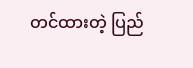တင်ထားတဲ့ ပြည်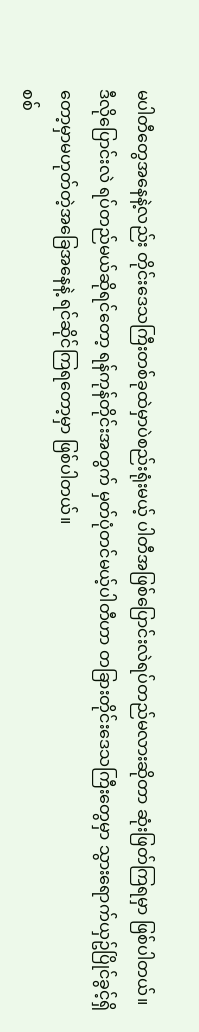မပါတီတွေအနေနဲ့လည်း တိုင်းဒေသကြီးတစ်ခုထဲမှာပဲစည်းရုံးမယ့် ပါတီအဖြစ်ပြောင်းလဲရပ်တည်မလားဆိုတာ ဆုံးဖြတ်ကြရမှာ ဖြစ်ပါတယ်။
ဒီလိုပြောင်းလဲ ရပ်တည်မယ်ဆိုရင်တော့ ရန်ကုန်တိုင်းအတွက် မှတ်ပုံတင်မယ့်ပါတီဟာ တခြားတိုင်းဒေသကြီးတွေမှာ သွားရောက်ယှဥ်ပြိုင်ခွင့်ရှိတော့မှာမဟုတ်တဲ့အခြေအနေနဲ့ ရင်ဆိုင်ကြရတော့မှာ ဖြစ်ပါတယ်။
စစ်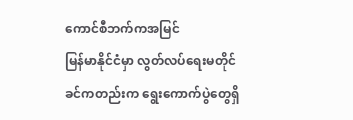ကောင်စီဘက်ကအမြင်
မြန်မာနိုင်ငံမှာ လွတ်လပ်ရေးမတိုင်ခင်ကတည်းက ရွေးကောက်ပွဲတွေရှိ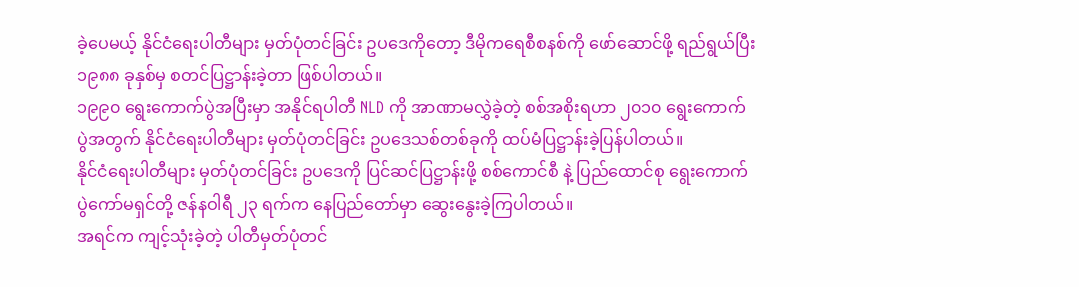ခဲ့ပေမယ့် နိုင်ငံရေးပါတီများ မှတ်ပုံတင်ခြင်း ဥပဒေကိုတော့ ဒီမိုကရေစီစနစ်ကို ဖော်ဆောင်ဖို့ ရည်ရွယ်ပြီး ၁၉၈၈ ခုနှစ်မှ စတင်ပြဋ္ဌာန်းခဲ့တာ ဖြစ်ပါတယ်။
၁၉၉၀ ရွေးကောက်ပွဲအပြီးမှာ အနိုင်ရပါတီ NLD ကို အာဏာမလွှဲခဲ့တဲ့ စစ်အစိုးရဟာ ၂၀၁၀ ရွေးကောက်ပွဲအတွက် နိုင်ငံရေးပါတီများ မှတ်ပုံတင်ခြင်း ဥပဒေသစ်တစ်ခုကို ထပ်မံပြဋ္ဌာန်းခဲ့ပြန်ပါတယ်။
နိုင်ငံရေးပါတီများ မှတ်ပုံတင်ခြင်း ဥပဒေကို ပြင်ဆင်ပြဋ္ဌာန်းဖို့ စစ်ကောင်စီ နဲ့ ပြည်ထောင်စု ရွေးကောက်ပွဲကော်မရှင်တို့ ဇန်နဝါရီ ၂၃ ရက်က နေပြည်တော်မှာ ဆွေးနွေးခဲ့ကြပါတယ်။
အရင်က ကျင့်သုံးခဲ့တဲ့ ပါတီမှတ်ပုံတင်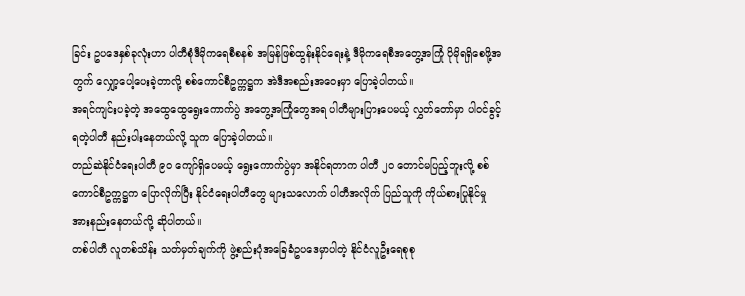ခြင်း ဥပဒေနှစ်ခုလုံးဟာ ပါတီစုံဒီမိုကရေစီစနစ် အမြန်ဖြစ်ထွန်းနိုင်ရေးနဲ့ ဒီမိုကရေစီအတွေ့အကြုံ ပိုမိုရရှိစေဖို့အတွက် လျှော့ပေါ့ပေးခဲ့တာလို့ စစ်ကောင်စီဥက္ကဋ္ဌက အဲဒီအစည်းအဝေးမှာ ပြောခဲ့ပါတယ်။
အရင်ကျင်းပခဲ့တဲ့ အထွေထွေရွေးကောက်ပွဲ အတွေ့အကြုံတွေအရ ပါတီများပြားပေမယ့် လွှတ်တော်မှာ ပါဝင်ခွင့်ရတဲ့ပါတီ နည်းပါးနေတယ်လို့ သူက ပြောခဲ့ပါတယ်။
တည်ဆဲနိုင်ငံရေးပါတီ ၉၀ ကျော်ရှိပေမယ့် ရွေးကောက်ပွဲမှာ အနိုင်ရတာက ပါတီ ၂၀ တောင်မပြည့်ဘူးလို့ စစ်ကောင်စီဥက္ကဋ္ဌက ပြောလိုက်ပြီး နိုင်ငံရေးပါတီတွေ များသလောက် ပါတီအလိုက် ပြည်သူကို ကိုယ်စားပြုနိုင်မှု အားနည်းနေတယ်လို့ ဆိုပါတယ်။
တစ်ပါတီ လူတစ်သိန်း သတ်မှတ်ချက်ကို ဖွဲ့စည်းပုံအခြေခံဥပဒေမှာပါတဲ့ နိုင်ငံလူဦးရေစုစု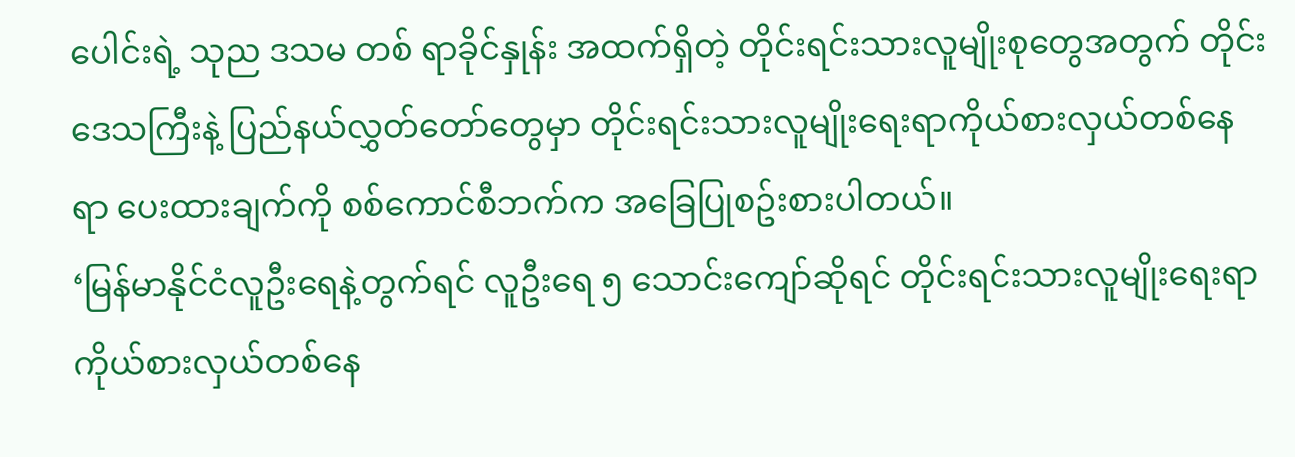ပေါင်းရဲ့ သုည ဒသမ တစ် ရာခိုင်နှုန်း အထက်ရှိတဲ့ တိုင်းရင်းသားလူမျိုးစုတွေအတွက် တိုင်းဒေသကြီးနဲ့ ပြည်နယ်လွှတ်တော်တွေမှာ တိုင်းရင်းသားလူမျိုးရေးရာကိုယ်စားလှယ်တစ်နေရာ ပေးထားချက်ကို စစ်ကောင်စီဘက်က အခြေပြုစဥ်းစားပါတယ်။
‘မြန်မာနိုင်ငံလူဦးရေနဲ့တွက်ရင် လူဦးရေ ၅ သောင်းကျော်ဆိုရင် တိုင်းရင်းသားလူမျိုးရေးရာကိုယ်စားလှယ်တစ်နေ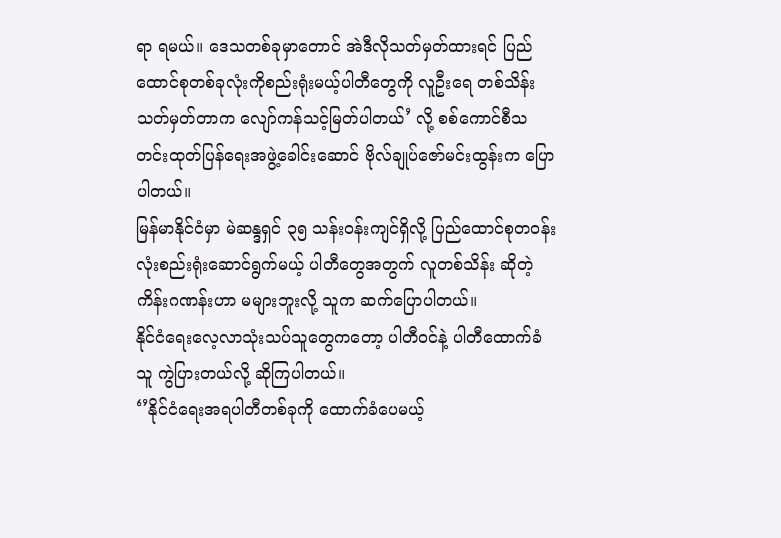ရာ ရမယ်။ ဒေသတစ်ခုမှာတောင် အဲဒီလိုသတ်မှတ်ထားရင် ပြည်ထောင်စုတစ်ခုလုံးကိုစည်းရုံးမယ့်ပါတီတွေကို လူဦးရေ တစ်သိန်းသတ်မှတ်တာက လျော်ကန်သင့်မြတ်ပါတယ်’ လို့ စစ်ကောင်စီသတင်းထုတ်ပြန်ရေးအဖွဲ့ခေါင်းဆောင် ဗိုလ်ချုပ်ဇော်မင်းထွန်းက ပြောပါတယ်။
မြန်မာနိုင်ငံမှာ မဲဆန္ဒရှင် ၃၅ သန်းဝန်းကျင်ရှိလို့ ပြည်ထောင်စုတဝန်းလုံးစည်းရုံးဆောင်ရွက်မယ့် ပါတီတွေအတွက် လူတစ်သိန်း ဆိုတဲ့ ကိန်းဂဏန်းဟာ မများဘူးလို့ သူက ဆက်ပြောပါတယ်။
နိုင်ငံရေးလေ့လာသုံးသပ်သူတွေကတော့ ပါတီဝင်နဲ့ ပါတီထောက်ခံသူ ကွဲပြားတယ်လို့ ဆိုကြပါတယ်။
‘’နိုင်ငံရေးအရပါတီတစ်ခုကို ထောက်ခံပေမယ့်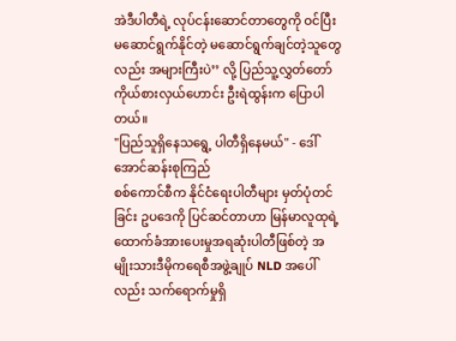အဲဒီပါတီရဲ့ လုပ်ငန်းဆောင်တာတွေကို ဝင်ပြီးမဆောင်ရွက်နိုင်တဲ့ မဆောင်ရွက်ချင်တဲ့သူတွေလည်း အများကြီးပဲ’’ လို့ ပြည်သူ့လွှတ်တော်ကိုယ်စားလှယ်ဟောင်း ဦးရဲထွန်းက ပြောပါတယ်။
"ပြည်သူရှိနေသရွေ့ ပါတီရှိနေမယ်" - ဒေါ်အောင်ဆန်းစုကြည်
စစ်ကောင်စီက နိုင်ငံရေးပါတီများ မှတ်ပုံတင်ခြင်း ဥပဒေကို ပြင်ဆင်တာဟာ မြန်မာလူထုရဲ့ ထောက်ခံအားပေးမှုအရဆုံးပါတီဖြစ်တဲ့ အမျိုးသားဒီမိုကရေစီအဖွဲ့ချုပ် NLD အပေါ်လည်း သက်ရောက်မှုရှိ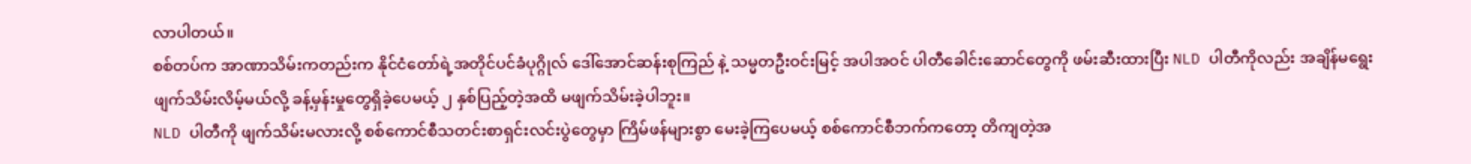လာပါတယ်။
စစ်တပ်က အာဏာသိမ်းကတည်းက နိုင်ငံတော်ရဲ့အတိုင်ပင်ခံပုဂ္ဂိုလ် ဒေါ်အောင်ဆန်းစုကြည် နဲ့ သမ္မတဦးဝင်းမြင့် အပါအဝင် ပါတီခေါင်းဆောင်တွေကို ဖမ်းဆီးထားပြီး NLD ပါတီကိုလည်း အချိန်မရွေးဖျက်သိမ်းလိမ့်မယ်လို့ ခန့်မှန်းမှုတွေရှိခဲ့ပေမယ့် ၂ နှစ်ပြည့်တဲ့အထိ မဖျက်သိမ်းခဲ့ပါဘူး။
NLD ပါတီကို ဖျက်သိမ်းမလားလို့ စစ်ကောင်စီသတင်းစာရှင်းလင်းပွဲတွေမှာ ကြိမ်ဖန်များစွာ မေးခဲ့ကြပေမယ့် စစ်ကောင်စီဘက်ကတော့ တိကျတဲ့အ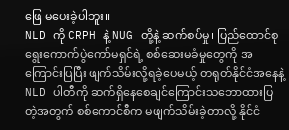ဖြေ မပေးခဲ့ပါဘူး။
NLD ကို CRPH နဲ့ NUG တို့နဲ့ ဆက်စပ်မှု၊ ပြည်ထောင်စုရွေးကောက်ပွဲကော်မရှင်ရဲ့ စစ်ဆေးမခံမှုတွေကို အကြောင်းပြပြီး ဖျက်သိမ်းလို့ရခဲ့ပေမယ့် တရုတ်နိုင်ငံအနေနဲ့ NLD ပါတီကို ဆက်ရှိနေစေချင်ကြောင်းသဘောထားပြတဲ့အတွက် စစ်ကောင်စီက မဖျက်သိမ်းခဲ့တာလို့ နိုင်ငံ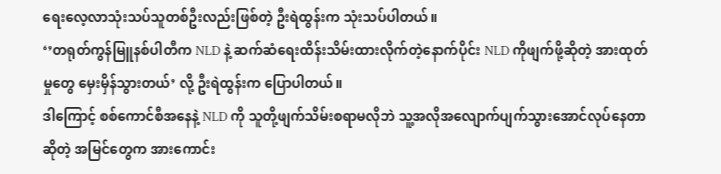ရေးလေ့လာသုံးသပ်သူတစ်ဦးလည်းဖြစ်တဲ့ ဦးရဲထွန်းက သုံးသပ်ပါတယ်။
‘’တရုတ်ကွန်မြူနစ်ပါတီက NLD နဲ့ ဆက်ဆံရေးထိန်းသိမ်းထားလိုက်တဲ့နောက်ပိုင်း NLD ကိုဖျက်ဖို့ဆိုတဲ့ အားထုတ်မှုတွေ မှေးမှိန်သွားတယ်’ လို့ ဦးရဲထွန်းက ပြောပါတယ်။
ဒါကြောင့် စစ်ကောင်စီအနေနဲ့ NLD ကို သူတို့ဖျက်သိမ်းစရာမလိုဘဲ သူ့အလိုအလျောက်ပျက်သွားအောင်လုပ်နေတာဆိုတဲ့ အမြင်တွေက အားကောင်း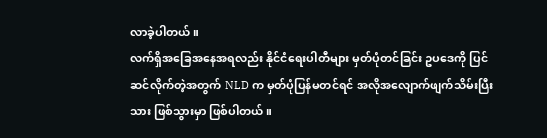လာခဲ့ပါတယ်။
လက်ရှိအခြေအနေအရလည်း နိုင်ငံရေးပါတီများ မှတ်ပုံတင်ခြင်း ဥပဒေကို ပြင်ဆင်လိုက်တဲ့အတွက် NLD က မှတ်ပုံပြန်မတင်ရင် အလိုအလျောက်ဖျက်သိမ်းပြီးသား ဖြစ်သွားမှာ ဖြစ်ပါတယ်။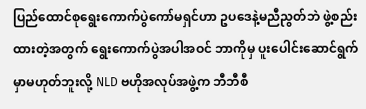ပြည်ထောင်စုရွေးကောက်ပွဲကော်မရှင်ဟာ ဥပဒေနဲ့မညီညွတ်ဘဲ ဖွဲ့စည်းထားတဲ့အတွက် ရွေးကောက်ပွဲအပါအဝင် ဘာကိုမှ ပူးပေါင်းဆောင်ရွက်မှာမဟုတ်ဘူးလို့ NLD ဗဟိုအလုပ်အဖွဲ့က ဘီဘီစီ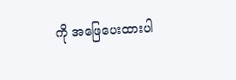ကို အဖြေပေးထားပါ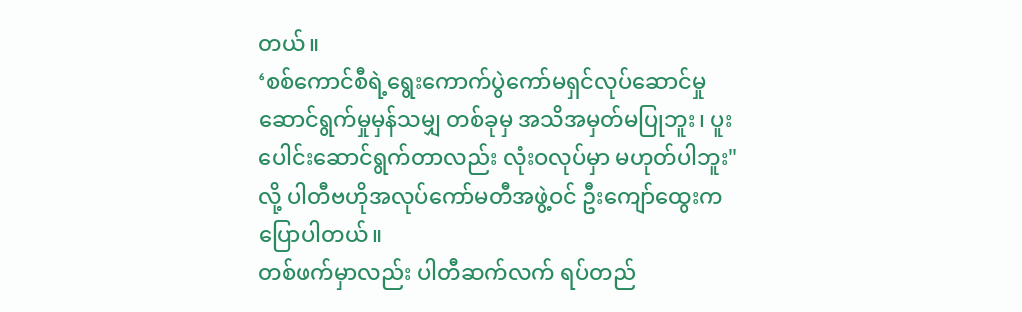တယ်။
‘စစ်ကောင်စီရဲ့ရွေးကောက်ပွဲကော်မရှင်လုပ်ဆောင်မှုဆောင်ရွက်မှုမှန်သမျှ တစ်ခုမှ အသိအမှတ်မပြုဘူး၊ ပူးပေါင်းဆောင်ရွက်တာလည်း လုံးဝလုပ်မှာ မဟုတ်ပါဘူး"လို့ ပါတီဗဟိုအလုပ်ကော်မတီအဖွဲ့ဝင် ဦးကျော်ထွေးက ပြောပါတယ်။
တစ်ဖက်မှာလည်း ပါတီဆက်လက် ရပ်တည်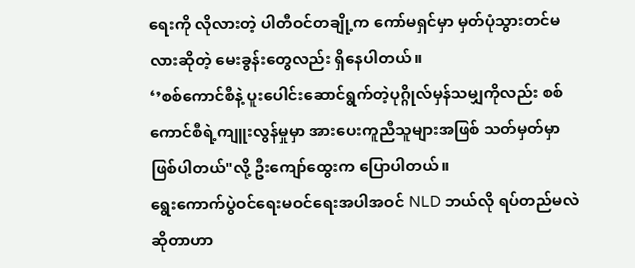ရေးကို လိုလားတဲ့ ပါတီဝင်တချို့က ကော်မရှင်မှာ မှတ်ပုံသွားတင်မလားဆိုတဲ့ မေးခွန်းတွေလည်း ရှိနေပါတယ်။
‘’စစ်ကောင်စီနဲ့ ပူးပေါင်းဆောင်ရွက်တဲ့ပုဂ္ဂိုလ်မှန်သမျှကိုလည်း စစ်ကောင်စီရဲ့ကျူးလွန်မှုမှာ အားပေးကူညီသူများအဖြစ် သတ်မှတ်မှာ ဖြစ်ပါတယ်"လို့ ဦးကျော်ထွေးက ပြောပါတယ်။
ရွေးကောက်ပွဲဝင်ရေးမဝင်ရေးအပါအဝင် NLD ဘယ်လို ရပ်တည်မလဲဆိုတာဟာ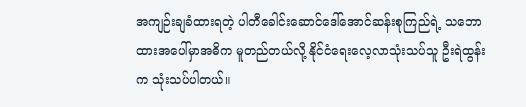အကျဉ်းချခံထားရတဲ့ ပါတီခေါင်းဆောင်ဒေါ်အောင်ဆန်းစုကြည်ရဲ့ သဘောထားအပေါ်မှာအဓိက မူတည်တယ်လို့ နိုင်ငံရေးလေ့လာသုံးသပ်သူ ဦးရဲထွန်းက သုံးသပ်ပါတယ်။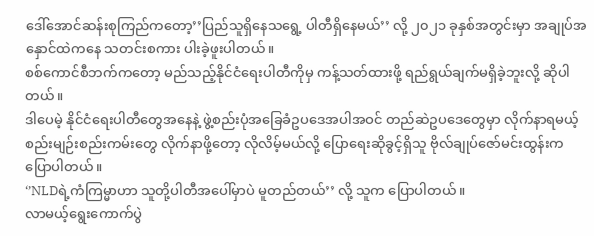ဒေါ်အောင်ဆန်းစုကြည်ကတော့’’ပြည်သူရှိနေသရွေ့ ပါတီရှိနေမယ်’’ လို့ ၂၀၂၁ ခုနှစ်အတွင်းမှာ အချုပ်အနှောင်ထဲကနေ သတင်းစကား ပါးခဲ့ဖူးပါတယ်။
စစ်ကောင်စီဘက်ကတော့ မည်သည့်နိုင်ငံရေးပါတီကိုမှ ကန့်သတ်ထားဖို့ ရည်ရွယ်ချက်မရှိခဲ့ဘူးလို့ ဆိုပါတယ်။
ဒါပေမဲ့ နိုင်ငံရေးပါတီတွေအနေနဲ့ ဖွဲ့စည်းပုံအခြေခံဥပဒေအပါအဝင် တည်ဆဲဥပဒေတွေမှာ လိုက်နာရမယ့် စည်းမျဉ်းစည်းကမ်းတွေ လိုက်နာဖို့တော့ လိုလိမ့်မယ်လို့ ပြောရေးဆိုခွင့်ရှိသူ ဗိုလ်ချုပ်ဇော်မင်းထွန်းက ပြောပါတယ်။
‘’NLDရဲ့ကံကြမ္မာဟာ သူတို့ပါတီအပေါ်မှာပဲ မူတည်တယ်’’ လို့ သူက ပြောပါတယ်။
လာမယ့်ရွေးကောက်ပွဲ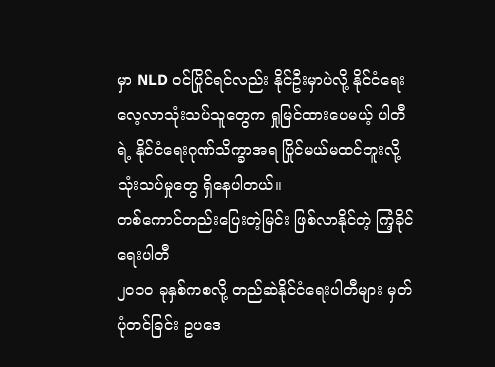မှာ NLD ဝင်ပြိုင်ရင်လည်း နိုင်ဦးမှာပဲလို့ နိုင်ငံရေးလေ့လာသုံးသပ်သူတွေက ရှုမြင်ထားပေမယ့် ပါတီရဲ့ နိုင်ငံရေးဂုဏ်သိက္ခာအရ ပြိုင်မယ်မထင်ဘူးလို့ သုံးသပ်မှုတွေ ရှိနေပါတယ်။
တစ်ကောင်တည်းပြေးတဲ့မြင်း ဖြစ်လာနိုင်တဲ့ ကြံ့ခိုင်ရေးပါတီ
၂၀၁၀ ခုနှစ်ကစလို့ တည်ဆဲနိုင်ငံရေးပါတီများ မှတ်ပုံတင်ခြင်း ဥပဒေ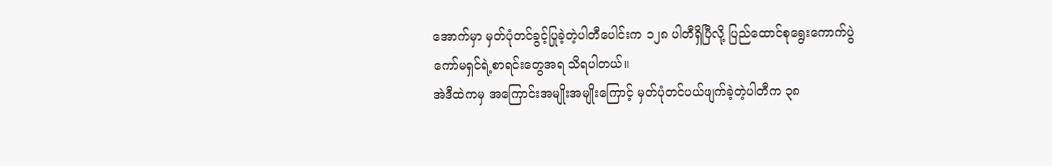အောက်မှာ မှတ်ပုံတင်ခွင့်ပြုခဲ့တဲ့ပါတီပေါင်းက ၁၂၈ ပါတီရှိပြီလို့ ပြည်ထောင်စုရွေးကောက်ပွဲကော်မရှင်ရဲ့စာရင်းတွေအရ သိရပါတယ်။
အဲဒီထဲကမှ အကြောင်းအမျိုးအမျိုးကြောင့် မှတ်ပုံတင်ပယ်ဖျက်ခဲ့တဲ့ပါတီက ၃၈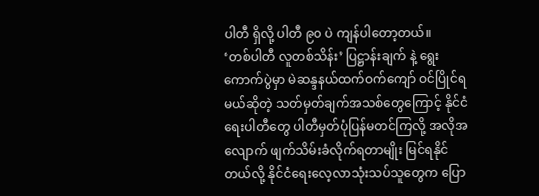ပါတီ ရှိလို့ ပါတီ ၉၀ ပဲ ကျန်ပါတော့တယ်။
‘တစ်ပါတီ လူတစ်သိန်း’ ပြဋ္ဌာန်းချက် နဲ့ ရွေးကောက်ပွဲမှာ မဲဆန္ဒနယ်ထက်ဝက်ကျော် ဝင်ပြိုင်ရမယ်ဆိုတဲ့ သတ်မှတ်ချက်အသစ်တွေကြောင့် နိုင်ငံရေးပါတီတွေ ပါတီမှတ်ပုံပြန်မတင်ကြလို့ အလိုအလျောက် ဖျက်သိမ်းခံလိုက်ရတာမျိုး မြင်ရနိုင်တယ်လို့ နိုင်ငံရေးလေ့လာသုံးသပ်သူတွေက ပြော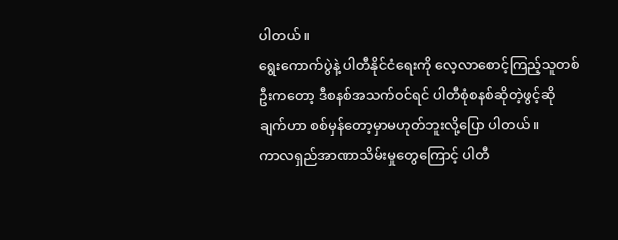ပါတယ်။
ရွေးကောက်ပွဲနဲ့ ပါတီနိုင်ငံရေးကို လေ့လာစောင့်ကြည့်သူတစ်ဦးကတော့ ဒီစနစ်အသက်ဝင်ရင် ပါတီစုံစနစ်ဆိုတဲ့ဖွင့်ဆိုချက်ဟာ စစ်မှန်တော့မှာမဟုတ်ဘူးလို့ပြော ပါတယ်။
ကာလရှည်အာဏာသိမ်းမှုတွေကြောင့် ပါတီ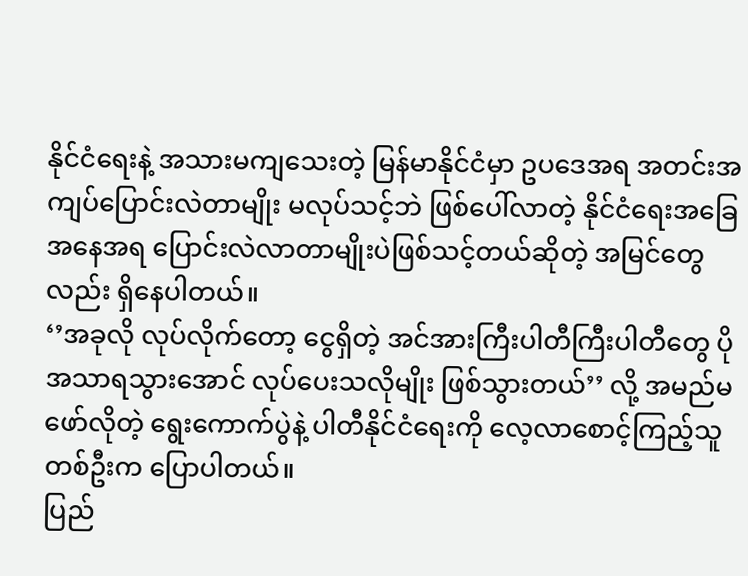နိုင်ငံရေးနဲ့ အသားမကျသေးတဲ့ မြန်မာနိုင်ငံမှာ ဥပဒေအရ အတင်းအကျပ်ပြောင်းလဲတာမျိုး မလုပ်သင့်ဘဲ ဖြစ်ပေါ်လာတဲ့ နိုင်ငံရေးအခြေအနေအရ ပြောင်းလဲလာတာမျိုးပဲဖြစ်သင့်တယ်ဆိုတဲ့ အမြင်တွေလည်း ရှိနေပါတယ်။
‘’အခုလို လုပ်လိုက်တော့ ငွေရှိတဲ့ အင်အားကြီးပါတီကြီးပါတီတွေ ပိုအသာရသွားအောင် လုပ်ပေးသလိုမျိုး ဖြစ်သွားတယ်’’ လို့ အမည်မဖော်လိုတဲ့ ရွေးကောက်ပွဲနဲ့ ပါတီနိုင်ငံရေးကို လေ့လာစောင့်ကြည့်သူတစ်ဦးက ပြောပါတယ်။
ပြည်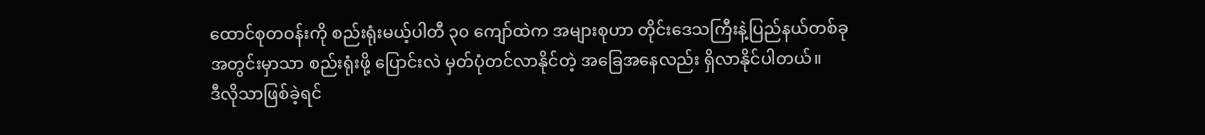ထောင်စုတဝန်းကို စည်းရုံးမယ့်ပါတီ ၃၀ ကျော်ထဲက အများစုဟာ တိုင်းဒေသကြီးနဲ့ပြည်နယ်တစ်ခုအတွင်းမှာသာ စည်းရုံးဖို့ ပြောင်းလဲ မှတ်ပုံတင်လာနိုင်တဲ့ အခြေအနေလည်း ရှိလာနိုင်ပါတယ်။
ဒီလိုသာဖြစ်ခဲ့ရင်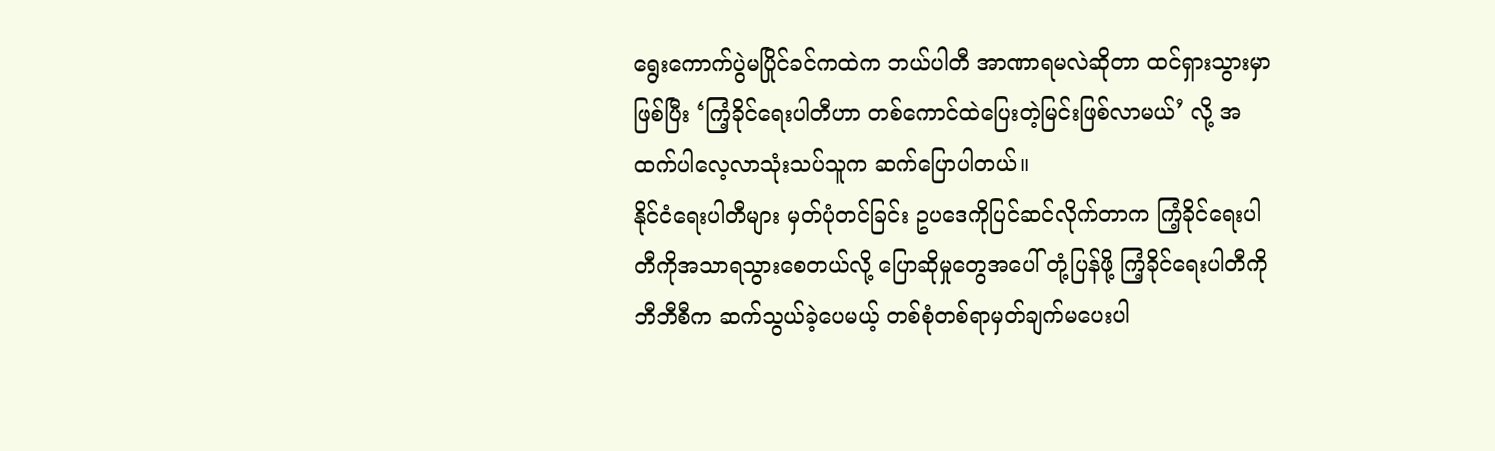ရွေးကောက်ပွဲမပြိုင်ခင်ကထဲက ဘယ်ပါတီ အာဏာရမလဲဆိုတာ ထင်ရှားသွားမှာဖြစ်ပြီး ‘ကြံ့ခိုင်ရေးပါတီဟာ တစ်ကောင်ထဲပြေးတဲ့မြင်းဖြစ်လာမယ်’ လို့ အထက်ပါလေ့လာသုံးသပ်သူက ဆက်ပြောပါတယ်။
နိုင်ငံရေးပါတီများ မှတ်ပုံတင်ခြင်း ဥပဒေကိုပြင်ဆင်လိုက်တာက ကြံ့ခိုင်ရေးပါတီကိုအသာရသွားစေတယ်လို့ ပြောဆိုမှုတွေအပေါ် တုံ့ပြန်ဖို့ ကြံ့ခိုင်ရေးပါတီကို ဘီဘီစီက ဆက်သွယ်ခဲ့ပေမယ့် တစ်စုံတစ်ရာမှတ်ချက်မပေးပါ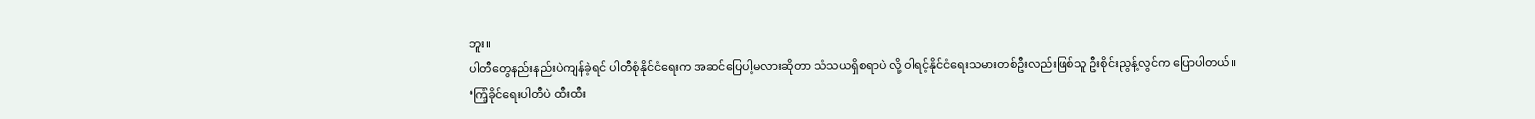ဘူး။
ပါတီတွေနည်းနည်းပဲကျန်ခဲ့ရင် ပါတီစုံနိုင်ငံရေးက အဆင်ပြေပါ့မလားဆိုတာ သံသယရှိစရာပဲ လို့ ဝါရင့်နိုင်ငံရေးသမားတစ်ဦးလည်းဖြစ်သူ ဦးစိုင်းညွန့်လွင်က ပြောပါတယ်။
‘ကြံ့ခိုင်ရေးပါတီပဲ ထီးထီး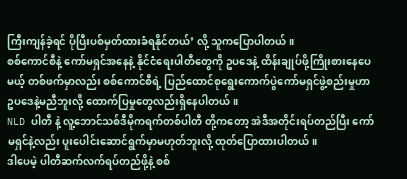ကြီးကျန်ခဲ့ရင် ပိုပြီးပစ်မှတ်ထားခံရနိုင်တယ်’ လို့ သူကပြောပါတယ်။
စစ်ကောင်စီနဲ့ ကော်မရှင်အနေနဲ့ နိုင်ငံရေးပါတီတွေကို ဥပဒေနဲ့ ထိန်းချုပ်ဖို့ကြိုးစားနေပေမယ့် တစ်ဖက်မှာလည်း စစ်ကောင်စီရဲ့ ပြည်ထောင်စုရွေးကောက်ပွဲကော်မရှင်ဖွဲ့စည်းမှုဟာ ဥပဒေနဲ့မညီဘူးလို့ ထောက်ပြမှုတွေလည်းရှိနေပါတယ်။
NLD ပါတီ နဲ့ လူ့ဘောင်သစ်ဒီမိုကရက်တစ်ပါတီ တို့ကတော့ အဲဒီအတိုင်းရပ်တည်ပြီး ကော်မရှင်နဲ့လည်း ပူးပေါင်းဆောင်ရွက်မှာမဟုတ်ဘူးလို့ ထုတ်ပြောထားပါတယ်။
ဒါပေမဲ့ ပါတီဆက်လက်ရပ်တည်ဖို့နဲ့ စစ်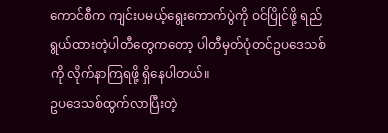ကောင်စီက ကျင်းပမယ့်ရွေးကောက်ပွဲကို ဝင်ပြိုင်ဖို့ ရည်ရွယ်ထားတဲ့ပါတီတွေကတော့ ပါတီမှတ်ပုံတင်ဥပဒေသစ်ကို လိုက်နာကြရဖို့ ရှိနေပါတယ်။
ဥပဒေသစ်ထွက်လာပြီးတဲ့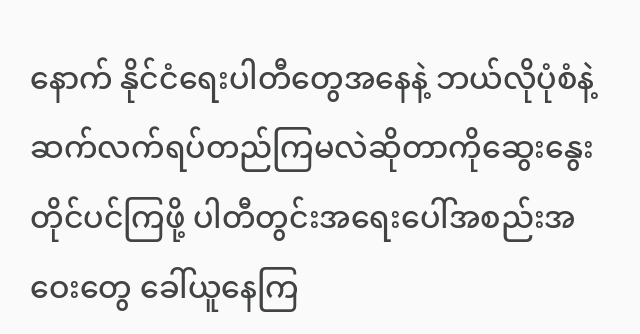နောက် နိုင်ငံရေးပါတီတွေအနေနဲ့ ဘယ်လိုပုံစံနဲ့ ဆက်လက်ရပ်တည်ကြမလဲဆိုတာကိုဆွေးနွေးတိုင်ပင်ကြဖို့ ပါတီတွင်းအရေးပေါ်အစည်းအဝေးတွေ ခေါ်ယူနေကြ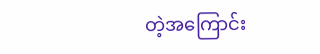တဲ့အကြောင်း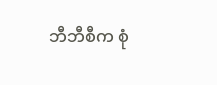ဘီဘီစီက စုံ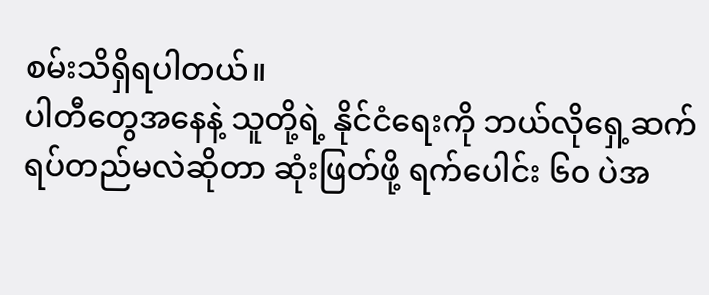စမ်းသိရှိရပါတယ်။
ပါတီတွေအနေနဲ့ သူတို့ရဲ့ နိုင်ငံရေးကို ဘယ်လိုရှေ့ဆက်ရပ်တည်မလဲဆိုတာ ဆုံးဖြတ်ဖို့ ရက်ပေါင်း ၆၀ ပဲအ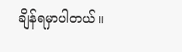ချိန်ရမှာပါတယ်။